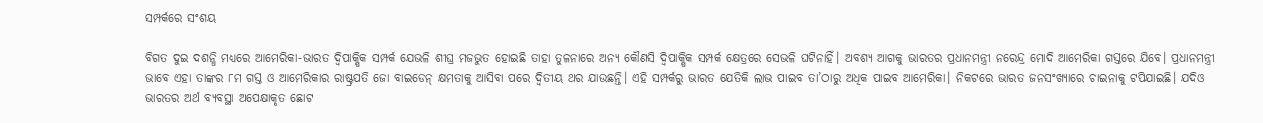ସମ୍ପର୍କରେ ସଂଶୟ

ବିଗତ ଦୁଇ ଦଶନ୍ଧି ମଧ୍ୟରେ ଆମେରିକା-ଭାରତ ଦ୍ୱିପାକ୍ଷିକ ସମ୍ପର୍କ ଯେଭଳି ଶୀଘ୍ର ମଜଭୁତ ହୋଇଛି ତାହା ତୁଳନାରେ ଅନ୍ୟ କୌଣସି ଦ୍ୱିପାକ୍ଷିକ ସମ୍ପର୍କ କ୍ଷେତ୍ରରେ ସେଭଳି ଘଟିନାହିଁ। ଅବଶ୍ୟ ଆଗକୁ ଭାରତର ପ୍ରଧାନମନ୍ତ୍ରୀ ନରେନ୍ଦ୍ର ମୋଦି ଆମେରିକା ଗସ୍ତରେ ଯିବେ। ପ୍ରଧାନମନ୍ତ୍ରୀ ଭାବେ ଏହା ତାଙ୍କର ୮ମ ଗସ୍ତ ଓ ଆମେରିକାର ରାଷ୍ଟ୍ରପତି ଜୋ ବାଇଡେନ୍‌ କ୍ଷମତାକୁ ଆସିବା ପରେ ଦ୍ୱିତୀୟ ଥର ଯାଉଛନ୍ତି। ଏହି ସମ୍ପର୍କରୁ ଭାରତ ଯେତିକି ଲାଭ ପାଇବ ତା’ଠାରୁ ଅଧିକ ପାଇବ ଆମେରିକା। ନିକଟରେ ଭାରତ ଜନସଂଖ୍ୟାରେ ଚାଇନାକୁ ଟପିଯାଇଛି। ଯଦିଓ ଭାରତର ଅର୍ଥ ବ୍ୟବସ୍ଥା ଅପେକ୍ଷାକୃତ ଛୋଟ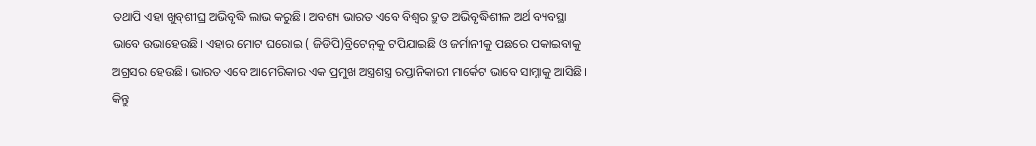ତଥାପି ଏହା ଖୁବ୍‌ଶୀଘ୍ର ଅଭିବୃଦ୍ଧି ଲାଭ କରୁଛି। ଅବଶ୍ୟ ଭାରତ ଏବେ ବିଶ୍ୱର ଦ୍ରୁତ ଅଭିବୃଦ୍ଧିଶୀଳ ଅର୍ଥ ବ୍ୟବସ୍ଥା ଭାବେ ଉଭାହେଉଛି। ଏହାର ମୋଟ ଘରୋଇ ( ଜିଡିପି)ବ୍ରିଟେନ୍‌କୁ ଟପିଯାଇଛି ଓ ଜର୍ମାନୀକୁ ପଛରେ ପକାଇବାକୁ ଅଗ୍ରସର ହେଉଛି। ଭାରତ ଏବେ ଆମେରିକାର ଏକ ପ୍ରମୁଖ ଅସ୍ତ୍ରଶସ୍ତ୍ର ରପ୍ତାନିକାରୀ ମାର୍କେଟ ଭାବେ ସାମ୍ନାକୁ ଆସିଛି। କିନ୍ତୁ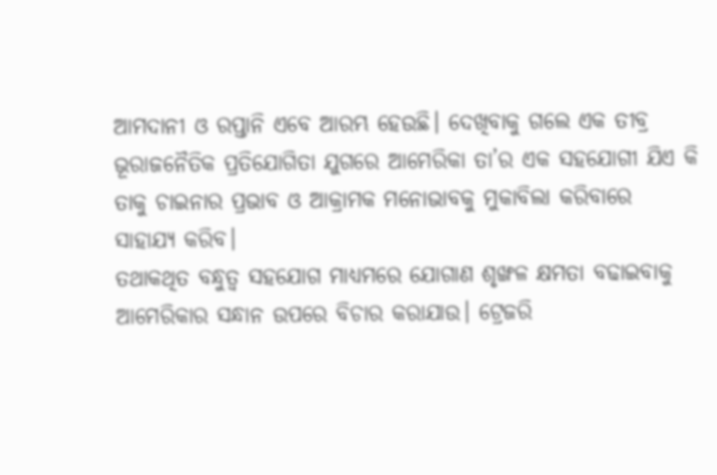ଆମଦାନୀ ଓ ରପ୍ତାନି ଏବେ ଆରମ୍ଭ ହେଉଛି। ଦେଖିବାକୁ ଗଲେ ଏକ ତୀବ୍ର ଭୂରାଜନୈତିକ ପ୍ରତିଯୋଗିତା ଯୁଗରେ ଆମେରିକା ତା’ର ଏକ ସହଯୋଗୀ ଯିଏ କି ତାକୁ ଚାଇନାର ପ୍ରଭାବ ଓ ଆକ୍ରାମକ ମନୋଭାବକୁ ମୁକାବିଲା କରିବାରେ ସାହାଯ୍ୟ କରିବ।
ତଥାକଥିତ ବନ୍ଧୁତ୍ୱ ସହଯୋଗ ମାଧ୍ୟମରେ ଯୋଗାଣ ଶୃଙ୍ଖଳ କ୍ଷମତା ବଢାଇବାକୁ ଆମେରିକାର ସନ୍ଧାନ ଉପରେ ବିଚାର କରାଯାଉ। ଟ୍ରେଜରି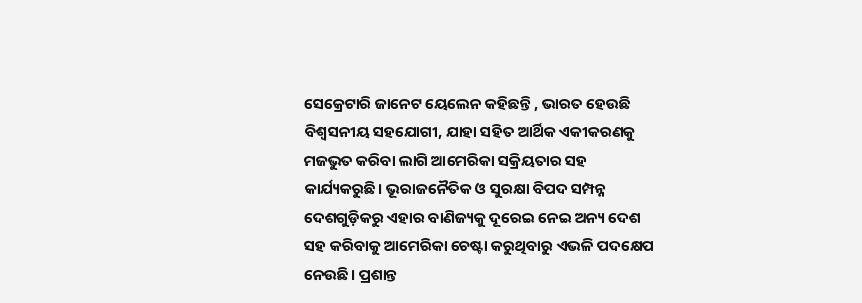ସେକ୍ରେଟାରି ଜାନେଟ ୟେଲେନ କହିଛନ୍ତି , ଭାରତ ହେଉଛି ବିଶ୍ୱସନୀୟ ସହଯୋଗୀ, ଯାହା ସହିତ ଆର୍ଥିକ ଏକୀକରଣକୁ ମଜଭୁତ କରିବା ଲାଗି ଆମେରିକା ସକ୍ରିୟତାର ସହ କାର୍ଯ୍ୟକରୁଛି। ଭୂରାଜନୈତିକ ଓ ସୁରକ୍ଷା ବିପଦ ସମ୍ପନ୍ନ ଦେଶଗୁଡ଼ିକରୁ ଏହାର ବାଣିଜ୍ୟକୁ ଦୂରେଇ ନେଇ ଅନ୍ୟ ଦେଶ ସହ କରିବାକୁ ଆମେରିକା ଚେଷ୍ଟା କରୁଥିବାରୁ ଏଭଳି ପଦକ୍ଷେପ ନେଉଛି। ପ୍ରଶାନ୍ତ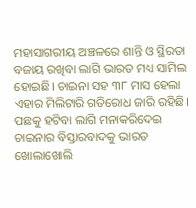ମହାସାଗରୀୟ ଅଞ୍ଚଳରେ ଶାନ୍ତି ଓ ସ୍ଥିରତା ବଜାୟ ରଖିବା ଲାଗି ଭାରତ ମଧ୍ୟ ସାମିଲ ହୋଇଛି। ଚାଇନା ସହ ୩୮ ମାସ ହେଲା ଏହାର ମିଲିଟାରି ଗତିରୋଧ ଜାରି ରହିଛି। ପଛକୁ ହଟିବା ଲାଗି ମନାକରିଦେଇ ଚାଇନାର ବିସ୍ତାରବାଦକୁ ଭାରତ ଖୋଲାଖୋଲି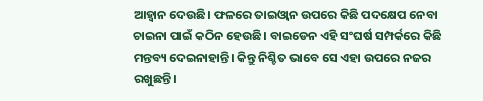ଆହ୍ବାନ ଦେଉଛି। ଫଳରେ ତାଇଓ୍ବାନ ଉପରେ କିଛି ପଦକ୍ଷେପ ନେବା ଚାଇନା ପାଇଁ କଠିନ ହେଉଛି। ବାଇଡେନ ଏହି ସଂଘର୍ଷ ସମ୍ପର୍କରେ କିଛି ମନ୍ତବ୍ୟ ଦେଇନାହାନ୍ତି। କିନ୍ତୁ ନିଶ୍ଚିତ ଭାବେ ସେ ଏହା ଉପରେ ନଜର ରଖୁଛନ୍ତି।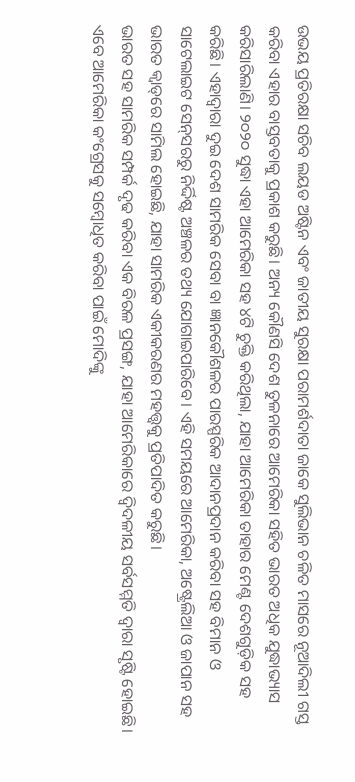ଉଭୟ ପ୍ରତିରକ୍ଷା ସଚିବ ଲୟଡ ଅଷ୍ଟିନ ଏବଂ ଜାତୀୟ ସୁରକ୍ଷା ପରାମର୍ଶଦାତା ଜାକେ ସୁଲିଭାନ ଚଳିତ ମାସରେ ନୂଆଦିଲୀ ଗସ୍ତ କରିବା ଏହାର ବାସ୍ତବତାକୁ ପ୍ରକାଶ କରୁଛି। ଅନ୍ୟ କୌଣସି ଦେଶ ତୁଳନାରେ ଆମେରିକା ସହିତ ଭାରତ ଅଧିକ ଯୁଦ୍ଧାଭ୍ୟାସ କରିସାରିଲାଣି। ୨୦୨୦ ସୁଦ୍ଧା ଏହା ଆମେରିକା ସହ ୪ଟି ଚୁକ୍ତି କରିଥିଲା, ଯାହା ଆମେରିକା ତାହାର ମେଣ୍ଟ ଦେଶଗୁଡ଼ିକ ସହ କରିଛି। ଏହାଦ୍ୱାରା ଦୁଇ ଦେଶ ସାମରିକ ସେବା ବା ଜ୍ଞାନକୌଶଳର ପାରସ୍ପରିକ ଆଦାନପ୍ରଦାନ କରିବା ସହ ବିମାନ ଓ ସାଟେଲାଇଟ ସେନ୍‌ସରରୁ ନିର୍ଦ୍ଦିଷ୍ଟ ଅଞ୍ଚଳର ତଥ୍ୟ ଯୋଗାଇପାରିବେ। ଏହି ସମୟରେ ଆମେରିକା, ଅଷ୍ଟ୍ରେଲିଆ ଓ ଜାପାନ ସହ ଭାରତ କ୍ୱାଡ୍‌ରେ ସାମିଲ ହୋଇଛି, ଯାହା ସାମରିକ ଏକୀକରଣର ମହତ୍ତ୍ୱକୁ ପ୍ରତିପାଦିତ କରୁଛି।
ଭାରତ ସହ ସାମରିକ ସମ୍ପର୍କ ଦୃଢ କରିବା ଏକ ବିରଳ ପ୍ରସଙ୍ଗ, ଯାହା ଆମେରିକାରେ ଦ୍ୱିଦଳୀୟ ସର୍ବସମ୍ମତି ଦ୍ୱାରା ସୃଷ୍ଟି ହୋଇଛି। ଏବେ ଆମେରିକା କଂଗ୍ରେସକୁ ସମ୍ବୋଧିତ କରିବା ପାଇଁ ମୋଦିଙ୍କୁ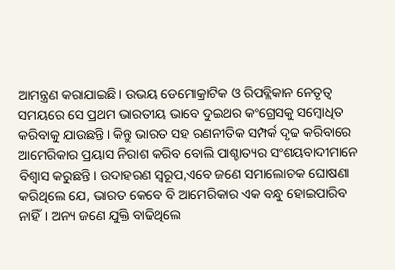ଆମନ୍ତ୍ରଣ କରାଯାଇଛି। ଉଭୟ ଡେମୋକ୍ରାଟିକ ଓ ରିପବ୍ଲିକାନ ନେତୃତ୍ୱ ସମୟରେ ସେ ପ୍ରଥମ ଭାରତୀୟ ଭାବେ ଦୁଇଥର କଂଗ୍ରେସକୁ ସମ୍ବୋଧିତ କରିବାକୁ ଯାଉଛନ୍ତି। କିନ୍ତୁ ଭାରତ ସହ ରଣନୀତିକ ସମ୍ପର୍କ ଦୃଢ କରିବାରେ ଆମେରିକାର ପ୍ରୟାସ ନିରାଶ କରିବ ବୋଲି ପାଶ୍ଚାତ୍ୟର ସଂଶୟବାଦୀମାନେ ବିଶ୍ୱାସ କରୁଛନ୍ତି। ଉଦାହରଣ ସ୍ବରୂପ,ଏବେ ଜଣେ ସମାଲୋଚକ ଘୋଷଣା କରିଥିଲେ ଯେ, ଭାରତ କେବେ ବି ଆମେରିକାର ଏକ ବନ୍ଧୁ ହୋଇପାରିବ ନାହିଁ। ଅନ୍ୟ ଜଣେ ଯୁକ୍ତି ବାଢିଥିଲେ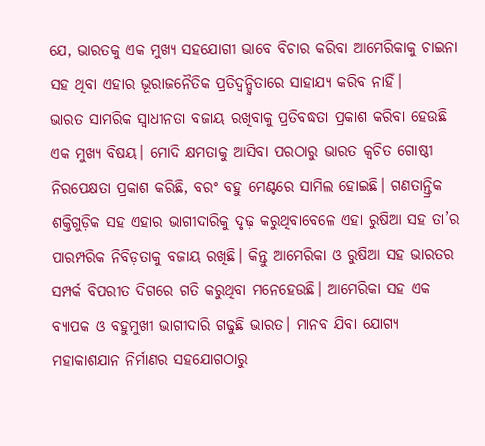ଯେ, ଭାରତକୁ ଏକ ମୁଖ୍ୟ ସହଯୋଗୀ ଭାବେ ବିଚାର କରିବା ଆମେରିକାକୁ ଚାଇନା ସହ ଥିବା ଏହାର ଭୂରାଜନୈତିକ ପ୍ରତିଦ୍ୱନ୍ଦ୍ୱିତାରେ ସାହାଯ୍ୟ କରିବ ନାହିଁ।
ଭାରତ ସାମରିକ ସ୍ବାଧୀନତା ବଜାୟ ରଖିବାକୁ ପ୍ରତିବଦ୍ଧତା ପ୍ରକାଶ କରିବା ହେଉଛି ଏକ ମୁଖ୍ୟ ବିଷୟ। ମୋଦି କ୍ଷମତାକୁ ଆସିବା ପରଠାରୁ ଭାରତ କ୍ୱଚିତ ଗୋଷ୍ଠୀ ନିରପେକ୍ଷତା ପ୍ରକାଶ କରିଛି, ବରଂ ବହୁ ମେଣ୍ଟରେ ସାମିଲ ହୋଇଛି। ଗଣତାନ୍ତ୍ରିକ ଶକ୍ତିଗୁଡ଼ିକ ସହ ଏହାର ଭାଗୀଦାରିକୁ ଦୃଢ଼ କରୁଥିବାବେଳେ ଏହା ରୁଷିଆ ସହ ତା’ର ପାରମ୍ପରିକ ନିବିଡ଼ତାକୁ ବଜାୟ ରଖିଛି। କିନ୍ତୁ ଆମେରିକା ଓ ରୁଷିଆ ସହ ଭାରତର ସମ୍ପର୍କ ବିପରୀତ ଦିଗରେ ଗତି କରୁଥିବା ମନେହେଉଛି। ଆମେରିକା ସହ ଏକ ବ୍ୟାପକ ଓ ବହୁମୁଖୀ ଭାଗୀଦାରି ଗଢୁଛି ଭାରତ। ମାନବ ଯିବା ଯୋଗ୍ୟ ମହାକାଶଯାନ ନିର୍ମାଣର ସହଯୋଗଠାରୁ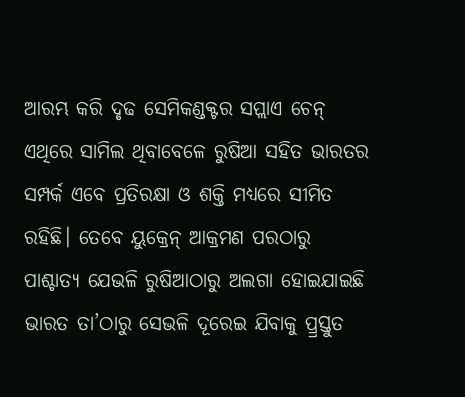ଆରମ୍ଭ କରି ଦୃଢ ସେମିକଣ୍ଡକ୍ଟର ସପ୍ଲାଏ ଚେନ୍‌ ଏଥିରେ ସାମିଲ ଥିବାବେଳେ ରୁଷିଆ ସହିତ ଭାରତର ସମ୍ପର୍କ ଏବେ ପ୍ରତିରକ୍ଷା ଓ ଶକ୍ତି ମଧ୍ୟରେ ସୀମିତ ରହିଛି। ତେବେ ୟୁକ୍ରେନ୍‌ ଆକ୍ରମଣ ପରଠାରୁ ପାଶ୍ଚାତ୍ୟ ଯେଭଳି ରୁଷିଆଠାରୁ ଅଲଗା ହୋଇଯାଇଛି ଭାରତ ତା’ଠାରୁ ସେଭଳି ଦୂରେଇ ଯିବାକୁ ପ୍ର୍ରସ୍ତୁତ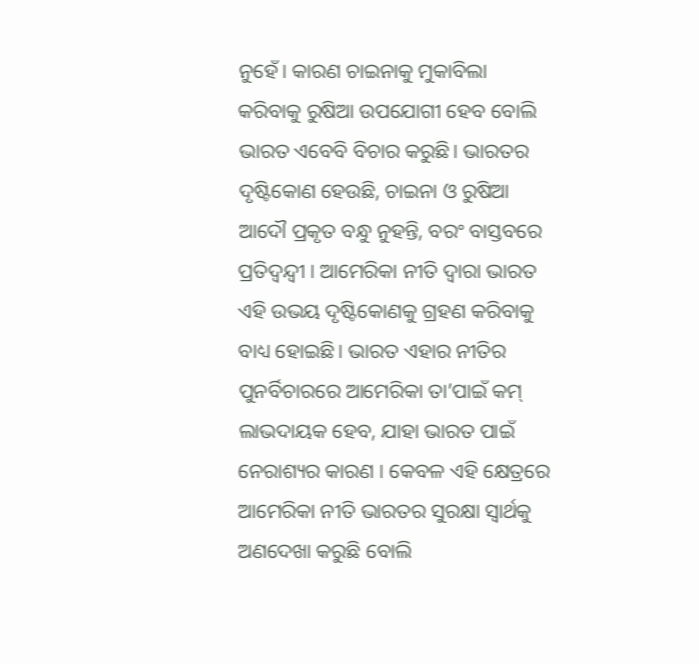ନୁହେଁ। କାରଣ ଚାଇନାକୁ ମୁକାବିଲା କରିବାକୁ ରୁଷିଆ ଉପଯୋଗୀ ହେବ ବୋଲି ଭାରତ ଏବେବି ବିଚାର କରୁଛି। ଭାରତର ଦୃଷ୍ଟିକୋଣ ହେଉଛି, ଚାଇନା ଓ ରୁଷିଆ ଆଦୌ ପ୍ରକୃତ ବନ୍ଧୁ ନୁହନ୍ତି, ବରଂ ବାସ୍ତବରେ ପ୍ରତିଦ୍ୱନ୍ଦ୍ୱୀ । ଆମେରିକା ନୀତି ଦ୍ୱାରା ଭାରତ ଏହି ଉଭୟ ଦୃଷ୍ଟିକୋଣକୁ ଗ୍ରହଣ କରିବାକୁ ବାଧ୍ୟ ହୋଇଛି। ଭାରତ ଏହାର ନୀତିର ପୁନର୍ବିଚାରରେ ଆମେରିକା ତା’ପାଇଁ କମ୍‌ ଲାଭଦାୟକ ହେବ, ଯାହା ଭାରତ ପାଇଁ ନେରାଶ୍ୟର କାରଣ । କେବଳ ଏହି କ୍ଷେତ୍ରରେ ଆମେରିକା ନୀତି ଭାରତର ସୁରକ୍ଷା ସ୍ବାର୍ଥକୁ ଅଣଦେଖା କରୁଛି ବୋଲି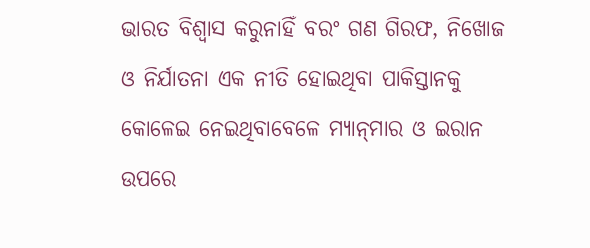ଭାରତ ବିଶ୍ୱାସ କରୁନାହିଁ ବରଂ ଗଣ ଗିରଫ, ନିଖୋଜ ଓ ନିର୍ଯାତନା ଏକ ନୀତି ହୋଇଥିବା ପାକିସ୍ତାନକୁ କୋଳେଇ ନେଇଥିବାବେଳେ ମ୍ୟାନ୍‌ମାର ଓ ଇରାନ ଉପରେ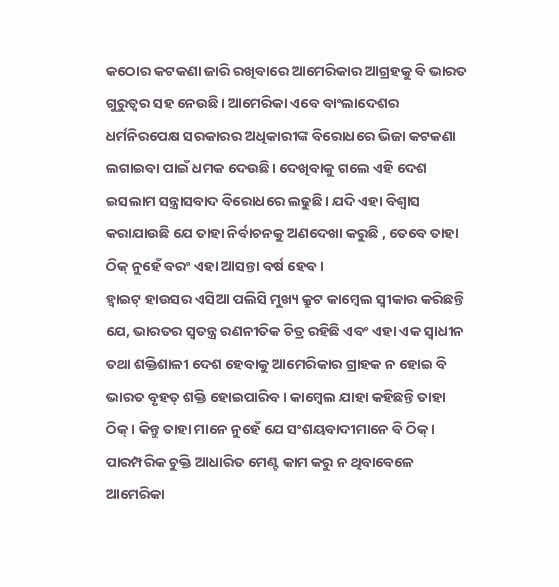କଠୋର କଟକଣା ଜାରି ରଖିବାରେ ଆମେରିକାର ଆଗ୍ରହକୁ ବି ଭାରତ ଗୁରୁତ୍ୱର ସହ ନେଉଛି। ଆମେରିକା ଏବେ ବାଂଲାଦେଶର ଧର୍ମନିରପେକ୍ଷ ସରକାରର ଅଧିକାରୀଙ୍କ ବିରୋଧରେ ଭିଜା କଟକଣା ଲଗାଇବା ପାଇଁ ଧମକ ଦେଉଛି। ଦେଖିବାକୁ ଗଲେ ଏହି ଦେଶ ଇସଲାମ ସନ୍ତ୍ରାସବାଦ ବିରୋଧରେ ଲଢୁଛି। ଯଦି ଏହା ବିଶ୍ୱାସ କରାଯାଉଛି ଯେ ତାହା ନିର୍ବାଚନକୁ ଅଣଦେଖା କରୁଛି , ତେବେ ତାହା ଠିକ୍‌ ନୁହେଁ ବରଂ ଏହା ଆସନ୍ତା ବର୍ଷ ହେବ।
ହ୍ବାଇଟ୍‌ ହାଉସର ଏସିଆ ପଲିସି ମୁଖ୍ୟ କ୍ରୁଟ କାମ୍ବେଲ ସ୍ବୀକାର କରିଛନ୍ତି ଯେ, ଭାରତର ସ୍ବତନ୍ତ୍ର ରଣନୀତିକ ଚିତ୍ର ରହିଛି ଏବଂ ଏହା ଏକ ସ୍ବାଧୀନ ତଥା ଶକ୍ତିଶାଳୀ ଦେଶ ହେବାକୁ ଆମେରିକାର ଗ୍ରାହକ ନ ହୋଇ ବି ଭାରତ ବୃହତ୍‌ ଶକ୍ତି ହୋଇପାରିବ। କାମ୍ବେଲ ଯାହା କହିଛନ୍ତି ତାହା ଠିକ୍‌। କିନ୍ତୁ ତାହା ମାନେ ନୁହେଁ ଯେ ସଂଶୟବାଦୀମାନେ ବି ଠିକ୍‌। ପାରମ୍ପରିକ ଚୁକ୍ତି ଆଧାରିତ ମେଣ୍ଟ କାମ କରୁ ନ ଥିବାବେଳେ ଆମେରିକା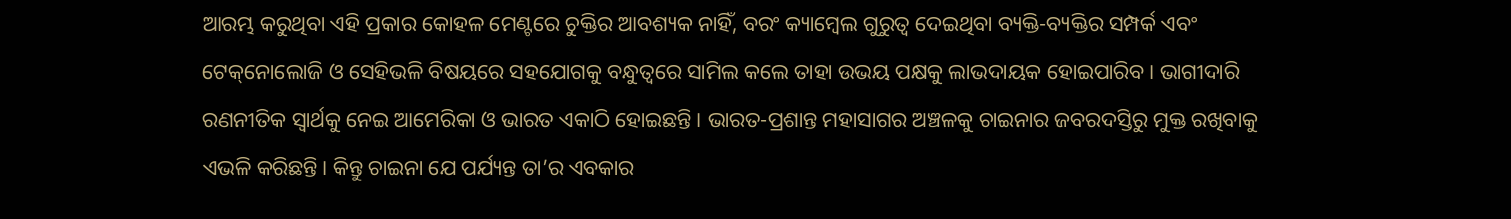ଆରମ୍ଭ କରୁଥିବା ଏହି ପ୍ରକାର କୋହଳ ମେଣ୍ଟରେ ଚୁକ୍ତିର ଆବଶ୍ୟକ ନାହିଁ, ବରଂ କ୍ୟାମ୍ବେଲ ଗୁରୁତ୍ୱ ଦେଇଥିବା ବ୍ୟକ୍ତି-ବ୍ୟକ୍ତିର ସମ୍ପର୍କ ଏବଂ ଟେକ୍‌ନୋଲୋଜି ଓ ସେହିଭଳି ବିଷୟରେ ସହଯୋଗକୁ ବନ୍ଧୁତ୍ୱରେ ସାମିଲ କଲେ ତାହା ଉଭୟ ପକ୍ଷକୁ ଲାଭଦାୟକ ହୋଇପାରିବ। ଭାଗୀଦାରି ରଣନୀତିକ ସ୍ବାର୍ଥକୁ ନେଇ ଆମେରିକା ଓ ଭାରତ ଏକାଠି ହୋଇଛନ୍ତି। ଭାରତ-ପ୍ରଶାନ୍ତ ମହାସାଗର ଅଞ୍ଚଳକୁ ଚାଇନାର ଜବରଦସ୍ତିରୁ ମୁକ୍ତ ରଖିବାକୁ ଏଭଳି କରିଛନ୍ତି। କିନ୍ତୁ ଚାଇନା ଯେ ପର୍ଯ୍ୟନ୍ତ ତା’ର ଏବକାର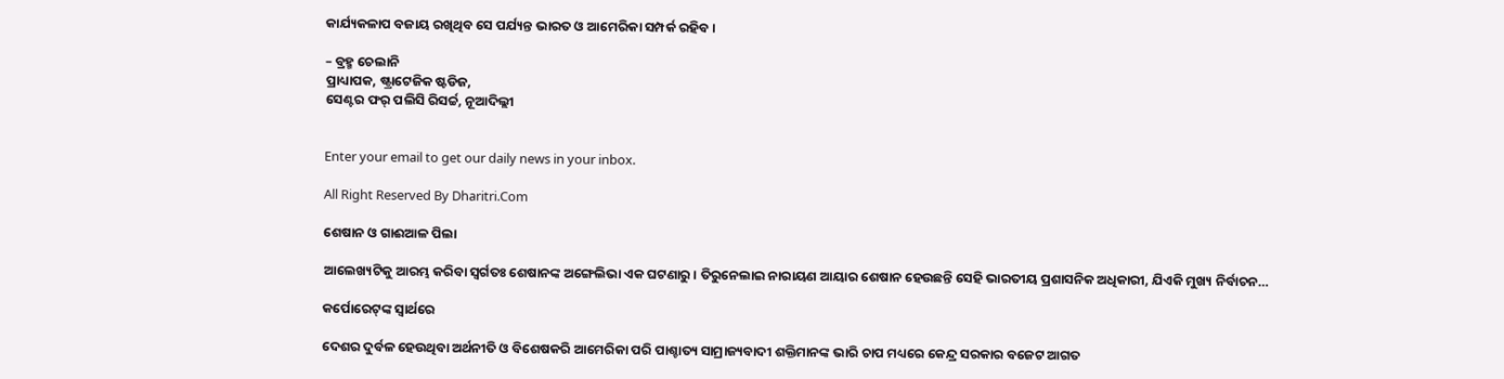କାର୍ଯ୍ୟକଳାପ ବଜାୟ ରଖିଥିବ ସେ ପର୍ଯ୍ୟନ୍ତ ଭାରତ ଓ ଆମେରିକା ସମ୍ପର୍କ ରହିବ।

– ବ୍ରହ୍ମ ଚେଲାନି
ପ୍ରାଧ୍ୟାପକ, ଷ୍ଟ୍ରାଟେଜିକ ଷ୍ଟଡିଜ,
ସେଣ୍ଟର ଫର୍‌ ପଲିସି ରିସର୍ଚ୍ଚ, ନୂଆଦିଲ୍ଲୀ


Enter your email to get our daily news in your inbox.

All Right Reserved By Dharitri.Com

ଶେଷାନ ଓ ଗାଈଆଳ ପିଲା

ଆଲେଖ୍ୟଟିକୁ ଆରମ୍ଭ କରିବା ସ୍ବର୍ଗତଃ ଶେଷାନଙ୍କ ଅଙ୍ଗେଲିଭା ଏକ ଘଟଣାରୁ। ତିରୁନେଲାଇ ନାରାୟଣ ଆୟାର ଶେଷାନ ହେଉଛନ୍ତି ସେହି ଭାରତୀୟ ପ୍ରଶାସନିକ ଅଧିକାରୀ, ଯିଏକି ମୁଖ୍ୟ ନିର୍ବାଚନ…

କର୍ପୋରେଟ୍‌ଙ୍କ ସ୍ବାର୍ଥରେ

ଦେଶର ଦୁର୍ବଳ ହେଉଥିବା ଅର୍ଥନୀତି ଓ ବିଶେଷକରି ଆମେରିକା ପରି ପାଶ୍ଚାତ୍ୟ ସାମ୍ରାଜ୍ୟବାଦୀ ଶକ୍ତିମାନଙ୍କ ଭାରି ଚାପ ମଧ୍ୟରେ କେନ୍ଦ୍ର ସରକାର ବଜେଟ ଆଗତ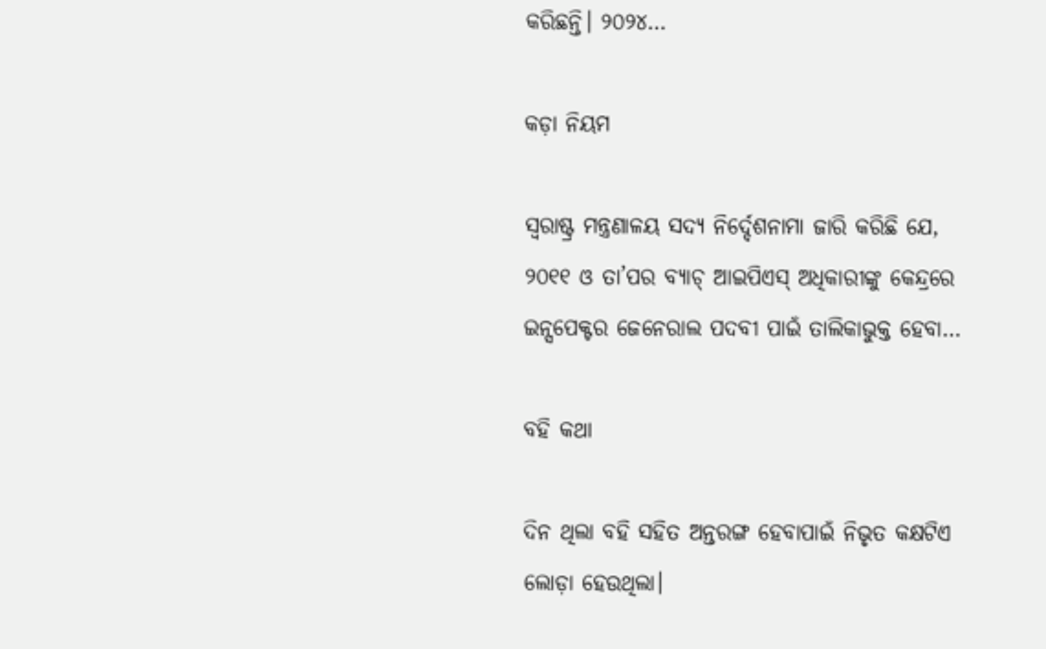କରିଛନ୍ତି। ୨୦୨୪…

କଡ଼ା ନିୟମ

ସ୍ବରାଷ୍ଟ୍ର ମନ୍ତ୍ରଣାଳୟ ସଦ୍ୟ ନିର୍ଦ୍ଦେଶନାମା ଜାରି କରିଛି ଯେ, ୨୦୧୧ ଓ ତା’ପର ବ୍ୟାଚ୍‌ ଆଇପିଏସ୍‌ ଅଧିକାରୀଙ୍କୁ କେନ୍ଦ୍ରରେ ଇନ୍ସପେକ୍ଟର ଜେନେରାଲ ପଦବୀ ପାଇଁ ତାଲିକାଭୁକ୍ତ ହେବା…

ବହି କଥା

ଦିନ ଥିଲା ବହି ସହିତ ଅନ୍ତରଙ୍ଗ ହେବାପାଇଁ ନିଭୃତ କକ୍ଷଟିଏ ଲୋଡ଼ା ହେଉଥିଲା।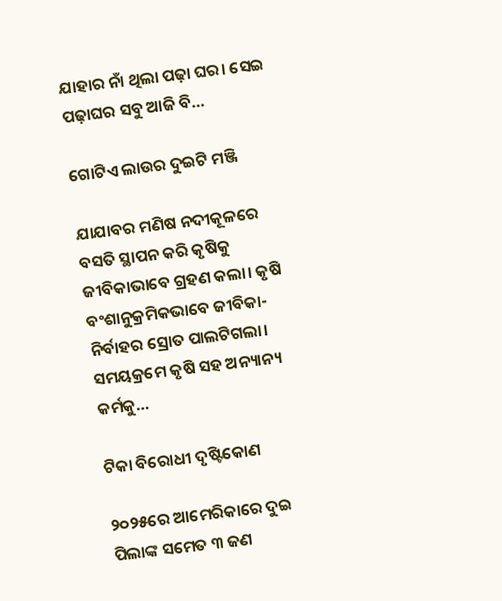ଯାହାର ନାଁ ଥିଲା ପଢ଼ା ଘର। ସେଇ ପଢ଼ାଘର ସବୁ ଆଜି ବି…

ଗୋଟିଏ ଲାଉର ଦୁଇଟି ମଞ୍ଜି

ଯାଯାବର ମଣିଷ ନଦୀକୂଳରେ ବସତି ସ୍ଥାପନ କରି କୃଷିକୁ ଜୀବିକାଭାବେ ଗ୍ରହଣ କଲା। କୃଷି ବଂଶାନୁକ୍ରମିକଭାବେ ଜୀବିକା-ନିର୍ବାହର ସ୍ରୋତ ପାଲଟିଗଲା। ସମୟକ୍ରମେ କୃଷି ସହ ଅନ୍ୟାନ୍ୟ କର୍ମକୁ…

ଟିକା ବିରୋଧୀ ଦୃଷ୍ଟିକୋଣ

୨୦୨୫ରେ ଆମେରିକାରେ ଦୁଇ ପିଲାଙ୍କ ସମେତ ୩ ଜଣ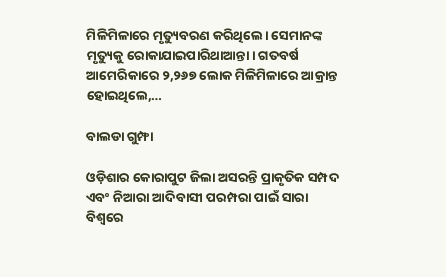ମିଳିମିଳାରେ ମୃତ୍ୟୁବରଣ କରିଥିଲେ। ସେମାନଙ୍କ ମୃତ୍ୟୁକୁ ରୋକାଯାଇପାରିଥାଆନ୍ତା। ଗତବର୍ଷ ଆମେରିକାରେ ୨,୨୬୭ ଲୋକ ମିଳିମିଳାରେ ଆକ୍ରାନ୍ତ ହୋଇଥିଲେ,…

ବାଲଡା ଗୁମ୍ଫା

ଓଡ଼ିଶାର କୋରାପୁଟ ଜିଲା ଅସରନ୍ତି ପ୍ରାକୃତିକ ସମ୍ପଦ ଏବଂ ନିଆରା ଆଦିବାସୀ ପରମ୍ପରା ପାଇଁ ସାରା ବିଶ୍ବରେ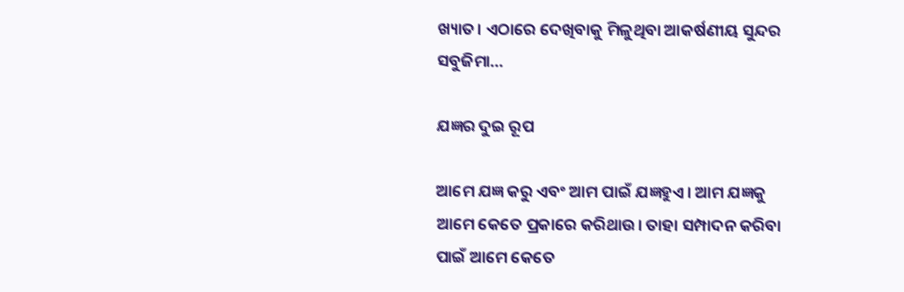ଖ୍ୟାତ। ଏଠାରେ ଦେଖିବାକୁ ମିଳୁଥିବା ଆକର୍ଷଣୀୟ ସୁନ୍ଦର ସବୁଜିମା…

ଯଜ୍ଞର ଦୁଇ ରୂପ

ଆମେ ଯଜ୍ଞ କରୁ ଏବଂ ଆମ ପାଇଁ ଯଜ୍ଞହୁଏ। ଆମ ଯଜ୍ଞକୁ ଆମେ କେତେ ପ୍ରକାରେ କରିଥାଉ। ତାହା ସମ୍ପାଦନ କରିବା ପାଇଁ ଆମେ କେତେ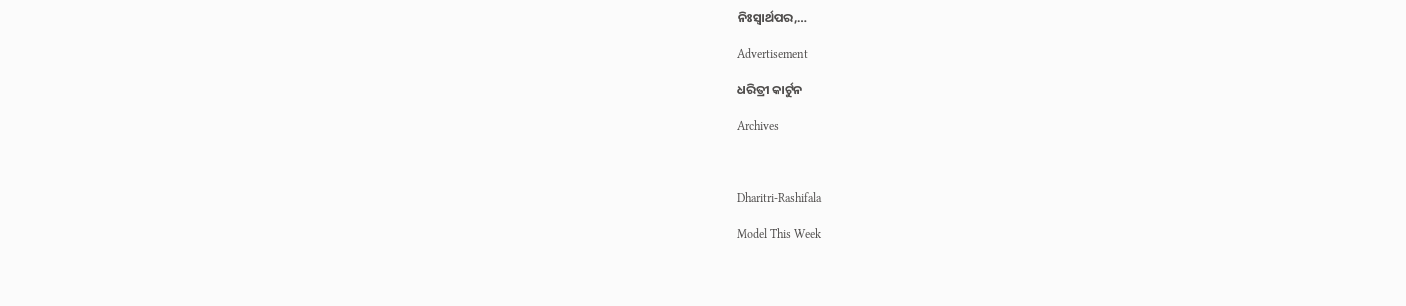ନିଃସ୍ବାର୍ଥପର,…

Advertisement

ଧରିତ୍ରୀ କାର୍ଟୁନ

Archives



Dharitri-Rashifala

Model This Week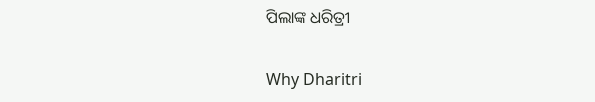ପିଲାଙ୍କ ଧରିତ୍ରୀ

Why Dharitri